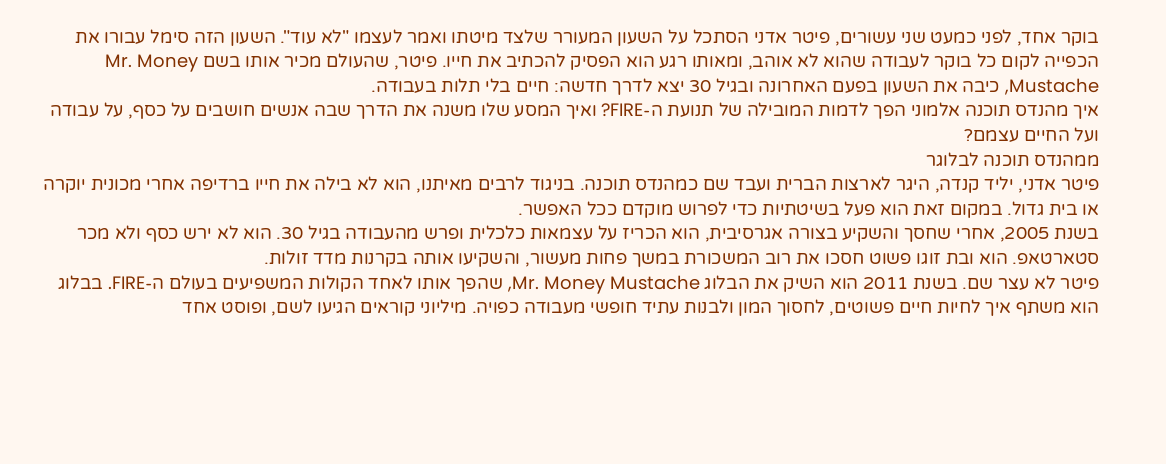בוקר אחד, לפני כמעט שני עשורים, פיטר אדני הסתכל על השעון המעורר שלצד מיטתו ואמר לעצמו "לא עוד". השעון הזה סימל עבורו את הכפייה לקום כל בוקר לעבודה שהוא לא אוהב, ומאותו רגע הוא הפסיק להכתיב את חייו. פיטר, שהעולם מכיר אותו בשם Mr. Money Mustache, כיבה את השעון בפעם האחרונה ובגיל 30 יצא לדרך חדשה: חיים בלי תלות בעבודה.
איך מהנדס תוכנה אלמוני הפך לדמות המובילה של תנועת ה-FIRE? ואיך המסע שלו משנה את הדרך שבה אנשים חושבים על כסף, על עבודה ועל החיים עצמם?
ממהנדס תוכנה לבלוגר
פיטר אדני, יליד קנדה, היגר לארצות הברית ועבד שם כמהנדס תוכנה. בניגוד לרבים מאיתנו, הוא לא בילה את חייו ברדיפה אחרי מכונית יוקרה או בית גדול. במקום זאת הוא פעל בשיטתיות כדי לפרוש מוקדם ככל האפשר.
בשנת 2005, אחרי שחסך והשקיע בצורה אגרסיבית, הוא הכריז על עצמאות כלכלית ופרש מהעבודה בגיל 30. הוא לא ירש כסף ולא מכר סטארטאפ. הוא ובת זוגו פשוט חסכו את רוב המשכורת במשך פחות מעשור, והשקיעו אותה בקרנות מדד זולות.
פיטר לא עצר שם. בשנת 2011 הוא השיק את הבלוג Mr. Money Mustache, שהפך אותו לאחד הקולות המשפיעים בעולם ה-FIRE. בבלוג הוא משתף איך לחיות חיים פשוטים, לחסוך המון ולבנות עתיד חופשי מעבודה כפויה. מיליוני קוראים הגיעו לשם, ופוסט אחד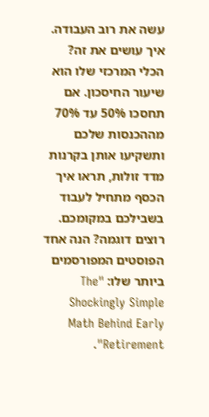עשה את רוב העבודה.
איך עושים את זה?
הכלי המרכזי שלו הוא שיעור החיסכון. אם תחסכו 50% עד 70% מההכנסות שלכם ותשקיעו אותן בקרנות מדד זולות, תראו איך הכסף מתחיל לעבוד בשבילכם במקומכם.
רוצים דוגמה? הנה אחד הפוסטים המפורסמים ביותר שלו: "The Shockingly Simple Math Behind Early Retirement".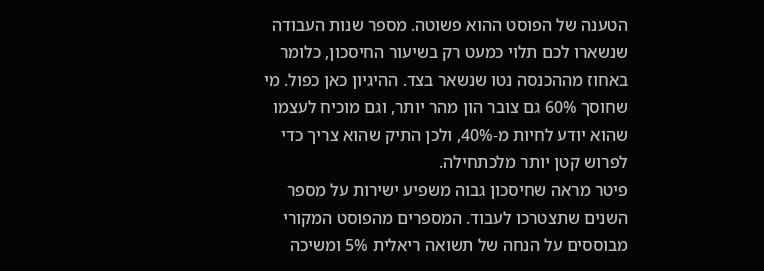הטענה של הפוסט ההוא פשוטה. מספר שנות העבודה שנשארו לכם תלוי כמעט רק בשיעור החיסכון, כלומר באחוז מההכנסה נטו שנשאר בצד. ההיגיון כאן כפול. מי שחוסך 60% גם צובר הון מהר יותר, וגם מוכיח לעצמו שהוא יודע לחיות מ-40%, ולכן התיק שהוא צריך כדי לפרוש קטן יותר מלכתחילה.
פיטר מראה שחיסכון גבוה משפיע ישירות על מספר השנים שתצטרכו לעבוד. המספרים מהפוסט המקורי מבוססים על הנחה של תשואה ריאלית 5% ומשיכה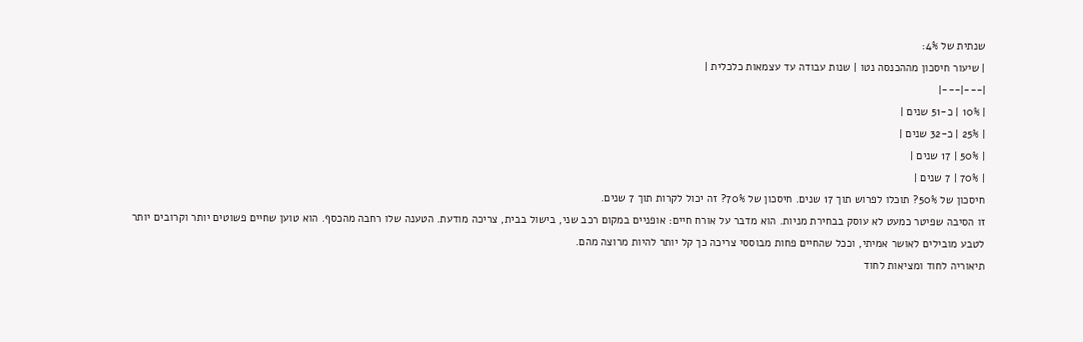שנתית של 4%:
| שיעור חיסכון מההכנסה נטו | שנות עבודה עד עצמאות כלכלית |
|---|---|
| 10% | כ-51 שנים |
| 25% | כ-32 שנים |
| 50% | 17 שנים |
| 70% | 7 שנים |
חיסכון של 50%? תוכלו לפרוש תוך 17 שנים. חיסכון של 70%? זה יכול לקרות תוך 7 שנים.
זו הסיבה שפיטר כמעט לא עוסק בבחירת מניות. הוא מדבר על אורח חיים: אופניים במקום רכב שני, בישול בבית, צריכה מודעת. הטענה שלו רחבה מהכסף. הוא טוען שחיים פשוטים יותר וקרובים יותר לטבע מובילים לאושר אמיתי, וככל שהחיים פחות מבוססי צריכה כך קל יותר להיות מרוצה מהם.
תיאוריה לחוד ומציאות לחוד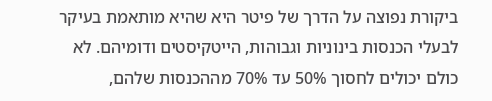ביקורת נפוצה על הדרך של פיטר היא שהיא מותאמת בעיקר לבעלי הכנסות בינוניות וגבוהות, הייטקיסטים ודומיהם. לא כולם יכולים לחסוך 50% עד 70% מההכנסות שלהם,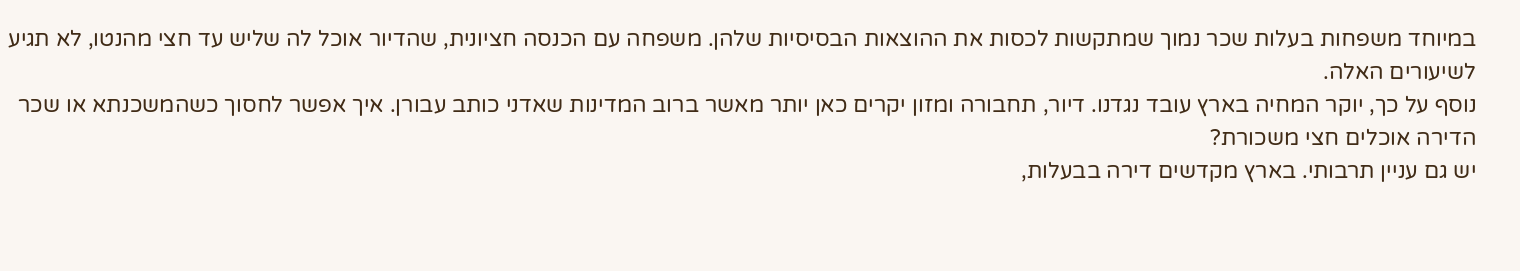במיוחד משפחות בעלות שכר נמוך שמתקשות לכסות את ההוצאות הבסיסיות שלהן. משפחה עם הכנסה חציונית, שהדיור אוכל לה שליש עד חצי מהנטו, לא תגיע לשיעורים האלה.
נוסף על כך, יוקר המחיה בארץ עובד נגדנו. דיור, תחבורה ומזון יקרים כאן יותר מאשר ברוב המדינות שאדני כותב עבורן. איך אפשר לחסוך כשהמשכנתא או שכר הדירה אוכלים חצי משכורת?
יש גם עניין תרבותי. בארץ מקדשים דירה בבעלות,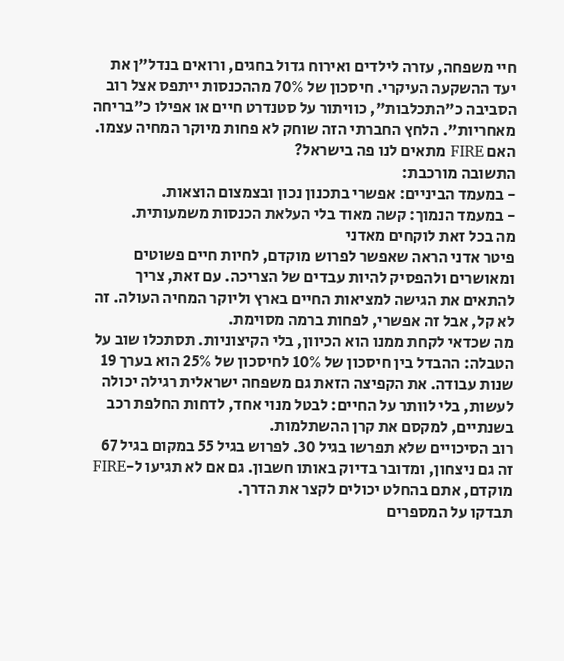חיי משפחה, עזרה לילדים ואירוח גדול בחגים, ורואים בנדל"ן את יעד ההשקעה העיקרי. חיסכון של 70% מההכנסות ייתפס אצל רוב הסביבה כ"התכלבות", כוויתור על סטנדרט חיים או אפילו כ"בריחה מאחריות". הלחץ החברתי הזה שוחק לא פחות מיוקר המחיה עצמו.
האם FIRE מתאים לנו פה בישראל?
התשובה מורכבת:
- במעמד הביניים: אפשרי בתכנון נכון ובצמצום הוצאות.
- במעמד הנמוך: קשה מאוד בלי העלאת הכנסות משמעותית.
מה בכל זאת לוקחים מאדני
פיטר אדני הראה שאפשר לפרוש מוקדם, לחיות חיים פשוטים ומאושרים ולהפסיק להיות עבדים של הצריכה. עם זאת, צריך להתאים את הגישה למציאות החיים בארץ וליוקר המחיה העולה. זה לא קל, אבל זה אפשרי, לפחות ברמה מסוימת.
מה שכדאי לקחת ממנו הוא הכיוון, בלי הקיצוניות. תסתכלו שוב על הטבלה: ההבדל בין חיסכון של 10% לחיסכון של 25% הוא בערך 19 שנות עבודה. את הקפיצה הזאת גם משפחה ישראלית רגילה יכולה לעשות, בלי לוותר על החיים: לבטל מנוי אחד, לדחות החלפת רכב בשנתיים, למקסם את קרן ההשתלמות.
רוב הסיכויים שלא תפרשו בגיל 30. לפרוש בגיל 55 במקום בגיל 67 זה גם ניצחון, ומדובר בדיוק באותו חשבון. גם אם לא תגיעו ל-FIRE מוקדם, אתם בהחלט יכולים לקצר את הדרך.
תבדקו על המספרים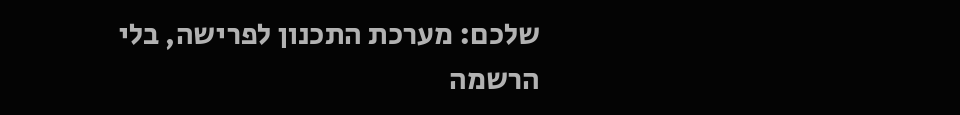שלכם: מערכת התכנון לפרישה, בלי הרשמה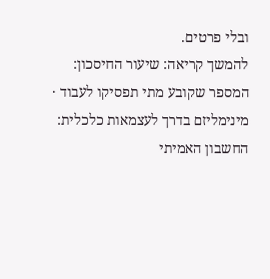ובלי פרטים.
להמשך קריאה: שיעור החיסכון: המספר שקובע מתי תפסיקו לעבוד · מינימליזם בדרך לעצמאות כלכלית: החשבון האמיתי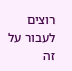רוצים לעבור על זה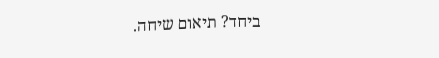ביחד? תיאום שיחה.